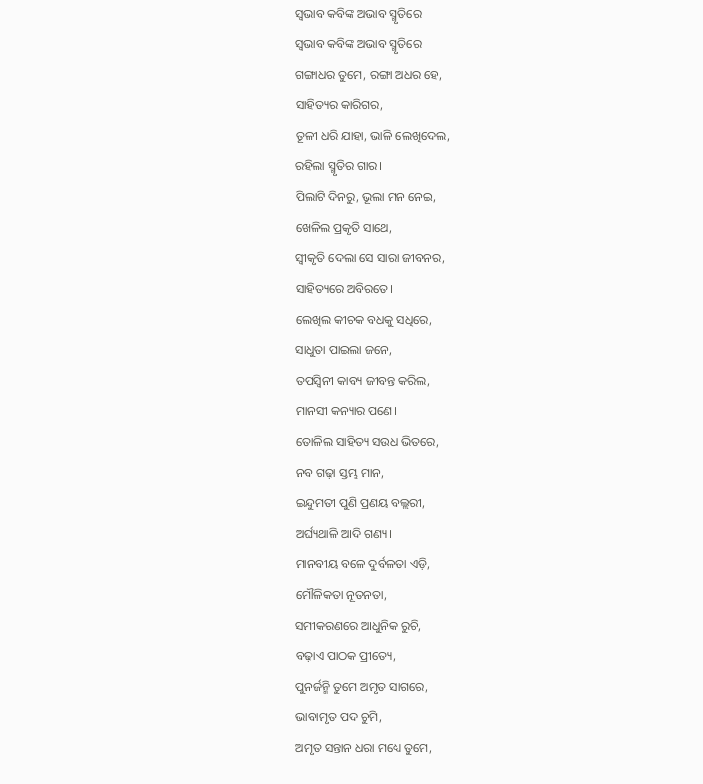ସ୍ବଭାବ କବିଙ୍କ ଅଭାବ ସ୍ମୃତିରେ
ସ୍ବଭାବ କବିଙ୍କ ଅଭାବ ସ୍ମୃତିରେ
ଗଙ୍ଗାଧର ତୁମେ, ରଙ୍ଗା ଅଧର ହେ,
ସାହିତ୍ୟର କାରିଗର,
ତୂଳୀ ଧରି ଯାହା, ଭାଳି ଲେଖିଦେଲ,
ରହିଲା ସ୍ମୃତିର ଗାର।
ପିଲାଟି ଦିନରୁ, ଭୂଲା ମନ ନେଇ,
ଖେଳିଲ ପ୍ରକୃତି ସାଥେ,
ସ୍ବୀକୃତି ଦେଲା ସେ ସାରା ଜୀବନର,
ସାହିତ୍ୟରେ ଅବିରତେ।
ଲେଖିଲ କୀଚକ ବଧକୁ ସଧିରେ,
ସାଧୁତା ପାଇଲା ଜନେ,
ତପସ୍ଵିନୀ କାବ୍ୟ ଜୀବନ୍ତ କରିଲ,
ମାନସୀ କନ୍ୟାର ପଣେ।
ତୋଳିଲ ସାହିତ୍ୟ ସଉଧ ଭିତରେ,
ନବ ଗଢ଼ା ସ୍ତମ୍ଭ ମାନ,
ଇନ୍ଦୁମତୀ ପୁଣି ପ୍ରଣୟ ବଲ୍ଲରୀ,
ଅର୍ଘ୍ୟଥାଳି ଆଦି ଗଣ୍ୟ।
ମାନବୀୟ ବଳେ ଦୁର୍ବଳତା ଏଡ଼ି,
ମୌଳିକତା ନୂତନତା,
ସମୀକରଣରେ ଆଧୁନିକ ରୁଚି,
ବଢ଼ାଏ ପାଠକ ପ୍ରୀତ୍ୟେ,
ପୁନର୍ଜନ୍ମି ତୁମେ ଅମୃତ ସାଗରେ,
ଭାବାମୃତ ପଦ ଚୁମି,
ଅମୃତ ସନ୍ତାନ ଧରା ମଧ୍ୟେ ତୁମେ,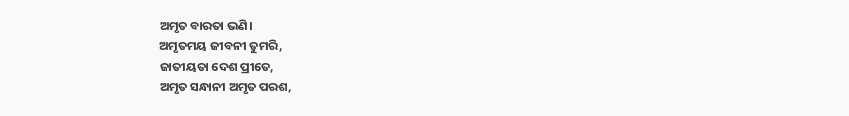ଅମୃତ ବାରତା ଭଣି।
ଅମୃତମୟ ଜୀବନୀ ତୁମରି,
ଜାତୀୟତା ଦେଶ ପ୍ରୀତେ,
ଅମୃତ ସନ୍ଧାନୀ ଅମୃତ ପରଶ,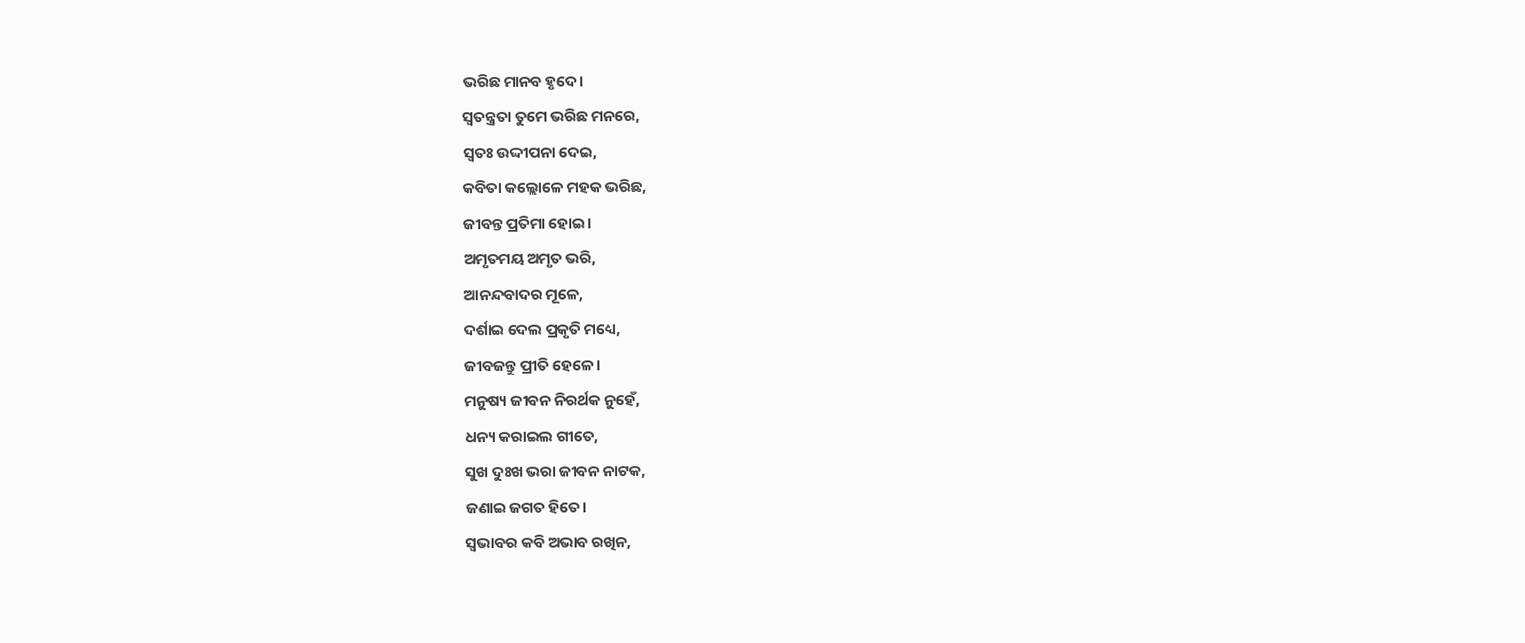ଭରିଛ ମାନବ ହୃଦେ।
ସ୍ଵତନ୍ତ୍ରତା ତୁମେ ଭରିଛ ମନରେ,
ସ୍ବତଃ ଉଦ୍ଦୀପନା ଦେଇ,
କବିତା କଲ୍ଲୋଳେ ମହକ ଭରିଛ,
ଜୀବନ୍ତ ପ୍ରତିମା ହୋଇ।
ଅମୃତମୟ ଅମୃତ ଭରି,
ଆନନ୍ଦବାଦର ମୂଳେ,
ଦର୍ଶାଇ ଦେଲ ପ୍ରକୃତି ମଧ୍ୟେ,
ଜୀବଜନ୍ତୁ ପ୍ରୀତି ହେଳେ।
ମନୁଷ୍ୟ ଜୀବନ ନିରର୍ଥକ ନୁହେଁ,
ଧନ୍ୟ କରାଇଲ ଗୀତେ,
ସୁଖ ଦୁଃଖ ଭରା ଜୀବନ ନାଟକ,
ଜଣାଇ ଜଗତ ହିତେ।
ସ୍ଵଭାବର କବି ଅଭାବ ରଖିନ,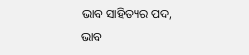ଭାବ ସାହିତ୍ୟର ପଦ,
ଭାବ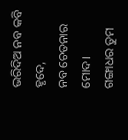ଭରିଦିଅ ନବ କବି ହୃଦେ,
ନବ ଚେତନାର ମୋଦ।
ଗଙ୍ଗାଧର ତୁମ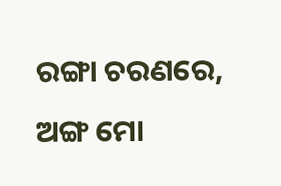ରଙ୍ଗା ଚରଣରେ,
ଅଙ୍ଗ ମୋ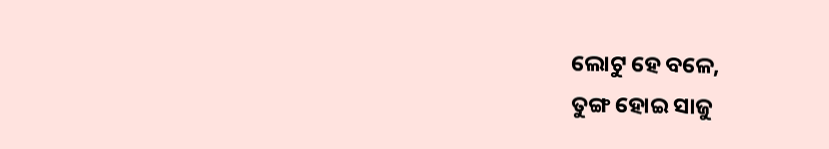ଲୋଟୁ ହେ ବଳେ,
ତୁଙ୍ଗ ହୋଇ ସାଜୁ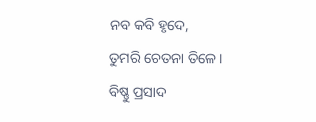ନବ କବି ହୃଦେ,
ତୁମରି ଚେତନା ତିଳେ।
ବିଷ୍ଣୁ ପ୍ରସାଦ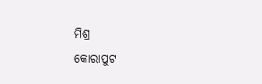ମିଶ୍ର
କୋରାପୁଟ